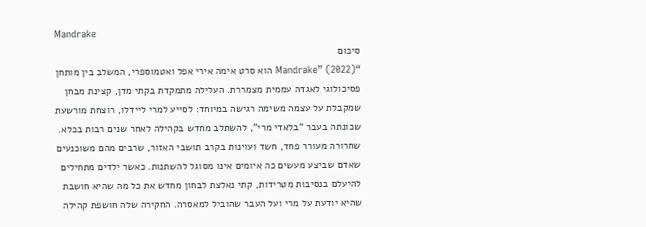Mandrake
סיכום
“Mandrake” (2022) הוא סרט אימה אירי אפל ואטמוספרי, המשלב בין מותחן פסיכולוגי לאגדה עממית מצמררת. העלילה מתמקדת בקתי מדן, קצינת מבחן שמקבלת על עצמה משימה רגישה במיוחד: לסייע למרי ליידלו, רוצחת מורשעת שכונתה בעבר “בלאדי מרי”, להשתלב מחדש בקהילה לאחר שנים רבות בכלא. שחרורה מעורר פחד, חשד ועוינות בקרב תושבי האזור, שרבים מהם משוכנעים שאדם שביצע מעשים כה איומים אינו מסוגל להשתנות. כאשר ילדים מתחילים להיעלם בנסיבות מטרידות, קתי נאלצת לבחון מחדש את כל מה שהיא חושבת שהיא יודעת על מרי ועל העבר שהוביל למאסרה. החקירה שלה חושפת קהילה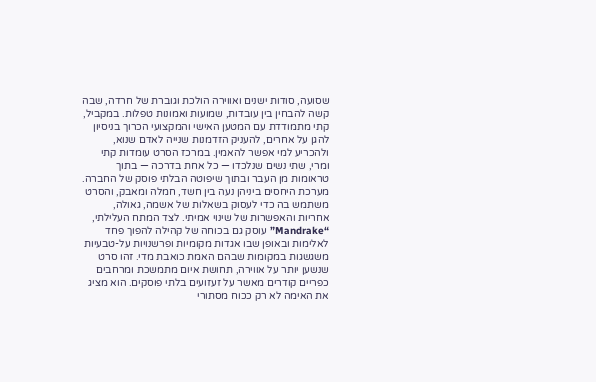שסועה, סודות ישנים ואווירה הולכת וגוברת של חרדה, שבה קשה להבחין בין עובדות, שמועות ואמונות טפלות. במקביל, קתי מתמודדת עם המטען האישי והמקצועי הכרוך בניסיון להגן על אחרים, להעניק הזדמנות שנייה לאדם שנוא, ולהכריע למי אפשר להאמין. במרכז הסרט עומדות קתי ומרי, שתי נשים שנלכדו — כל אחת בדרכה — בתוך טראומות מן העבר ובתוך שיפוטה הבלתי פוסק של החברה. מערכת היחסים ביניהן נעה בין חשד, חמלה ומאבק, והסרט משתמש בה כדי לעסוק בשאלות של אשמה, גאולה, אחריות והאפשרות של שינוי אמיתי. לצד המתח העלילתי, “Mandrake” עוסק גם בכוחה של קהילה להפוך פחד לאלימות ובאופן שבו אגדות מקומיות ופרשנויות על-טבעיות משגשגות במקומות שבהם האמת כואבת מדי. זהו סרט שנשען יותר על אווירה, תחושת איום מתמשכת ומרחבים כפריים קודרים מאשר על זעזועים בלתי פוסקים. הוא מציג את האימה לא רק ככוח מסתורי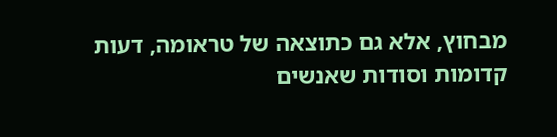מבחוץ, אלא גם כתוצאה של טראומה, דעות קדומות וסודות שאנשים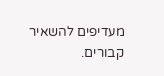מעדיפים להשאיר קבורים.